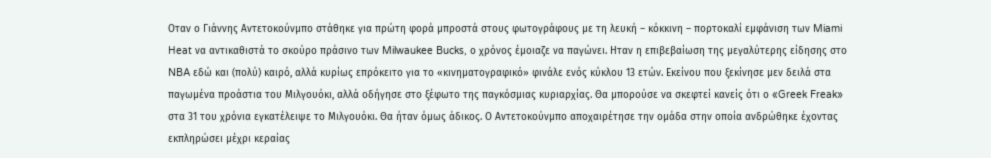Οταν ο Γιάννης Αντετοκούνμπο στάθηκε για πρώτη φορά μπροστά στους φωτογράφους με τη λευκή – κόκκινη – πορτοκαλί εμφάνιση των Miami Heat να αντικαθιστά το σκούρο πράσινο των Milwaukee Bucks, ο χρόνος έμοιαζε να παγώνει. Ηταν η επιβεβαίωση της μεγαλύτερης είδησης στο NBA εδώ και (πολύ) καιρό, αλλά κυρίως επρόκειτο για το «κινηματογραφικό» φινάλε ενός κύκλου 13 ετών. Εκείνου που ξεκίνησε μεν δειλά στα παγωμένα προάστια του Μιλγουόκι, αλλά οδήγησε στο ξέφωτο της παγκόσμιας κυριαρχίας. Θα μπορούσε να σκεφτεί κανείς ότι ο «Greek Freak» στα 31 του χρόνια εγκατέλειψε το Μιλγουόκι. Θα ήταν όμως άδικος. Ο Αντετοκούνμπο αποχαιρέτησε την ομάδα στην οποία ανδρώθηκε έχοντας εκπληρώσει μέχρι κεραίας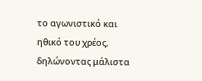το αγωνιστικό και ηθικό του χρέος, δηλώνοντας μάλιστα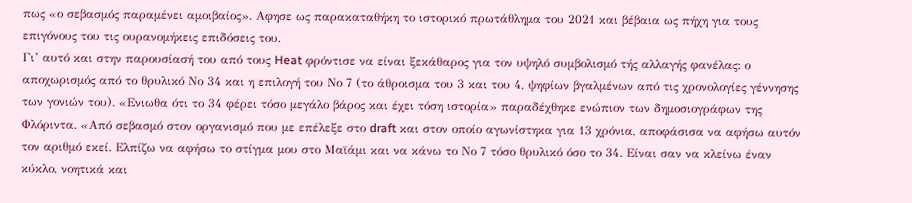πως «ο σεβασμός παραμένει αμοιβαίος». Αφησε ως παρακαταθήκη το ιστορικό πρωτάθλημα του 2021 και βέβαια ως πήχη για τους επιγόνους του τις ουρανομήκεις επιδόσεις του.
Γι’ αυτό και στην παρουσίασή του από τους Heat φρόντισε να είναι ξεκάθαρος για τον υψηλό συμβολισμό τής αλλαγής φανέλας: ο αποχωρισμός από το θρυλικό Νο 34 και η επιλογή του Νο 7 (το άθροισμα του 3 και του 4, ψηφίων βγαλμένων από τις χρονολογίες γέννησης των γονιών του). «Ενιωθα ότι το 34 φέρει τόσο μεγάλο βάρος και έχει τόση ιστορία» παραδέχθηκε ενώπιον των δημοσιογράφων της Φλόριντα. «Από σεβασμό στον οργανισμό που με επέλεξε στο draft και στον οποίο αγωνίστηκα για 13 χρόνια, αποφάσισα να αφήσω αυτόν τον αριθμό εκεί. Ελπίζω να αφήσω το στίγμα μου στο Μαϊάμι και να κάνω το Νο 7 τόσο θρυλικό όσο το 34. Είναι σαν να κλείνω έναν κύκλο, νοητικά και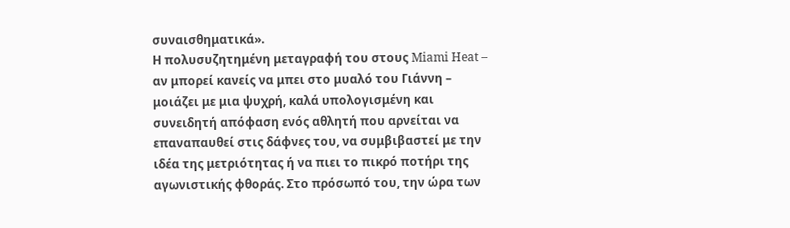συναισθηματικά».
Η πολυσυζητημένη μεταγραφή του στους Miami Heat – αν μπορεί κανείς να μπει στο μυαλό του Γιάννη – μοιάζει με μια ψυχρή, καλά υπολογισμένη και συνειδητή απόφαση ενός αθλητή που αρνείται να επαναπαυθεί στις δάφνες του, να συμβιβαστεί με την ιδέα της μετριότητας ή να πιει το πικρό ποτήρι της αγωνιστικής φθοράς. Στο πρόσωπό του, την ώρα των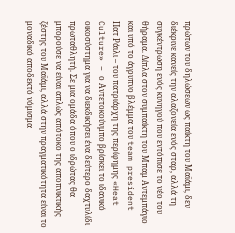πρώτων του δηλώσεων ως παίκτη του Μαϊάμι, δεν διέκρινε κανείς την αλαζονεία ενός σταρ, αλλά τη συγκέντρωση ενός κυνηγού που εντόπισε το νέο του θήραμα. Δίπλα στον συμπαίκτη του Μπαμ Αντεμπάγιο και υπό το άγρυπνο βλέμμα του team president Πατ Ράιλι – του πατριάρχη της περίφημης «Heat Culture» – ο Αντετοκούνμπο βρίσκει το ιδανικό οικοσύστημα για να διεκδικήσει ένα δεύτερο δαχτυλίδι πρωταθλητή. Σε μια ομάδα όπου ο ιδρώτας θα μπορούσε να είναι απλώς απότοκο της αποπνικτικής ζέστης του Μαϊάμι, αλλά στην πραγματικότητα είναι το μοναδικό αποδεκτό νόμισμα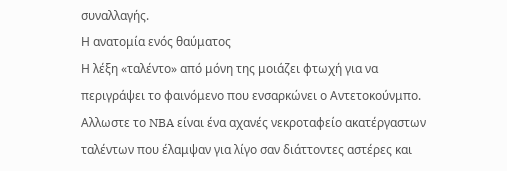συναλλαγής.
Η ανατομία ενός θαύματος
Η λέξη «ταλέντο» από μόνη της μοιάζει φτωχή για να περιγράψει το φαινόμενο που ενσαρκώνει ο Αντετοκούνμπο. Αλλωστε το NBA είναι ένα αχανές νεκροταφείο ακατέργαστων ταλέντων που έλαμψαν για λίγο σαν διάττοντες αστέρες και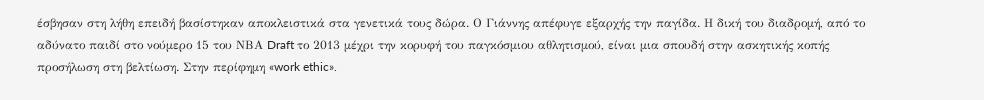έσβησαν στη λήθη επειδή βασίστηκαν αποκλειστικά στα γενετικά τους δώρα. Ο Γιάννης απέφυγε εξαρχής την παγίδα. Η δική του διαδρομή, από το αδύνατο παιδί στο νούμερο 15 του ΝΒΑ Draft το 2013 μέχρι την κορυφή του παγκόσμιου αθλητισμού, είναι μια σπουδή στην ασκητικής κοπής προσήλωση στη βελτίωση. Στην περίφημη «work ethic».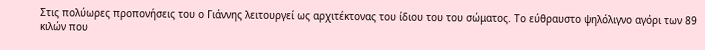Στις πολύωρες προπονήσεις του ο Γιάννης λειτουργεί ως αρχιτέκτονας του ίδιου του του σώματος. Το εύθραυστο ψηλόλιγνο αγόρι των 89 κιλών που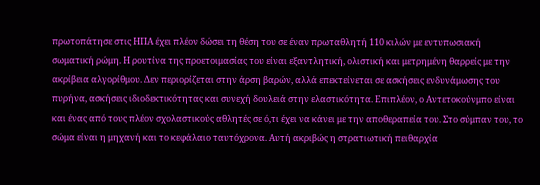πρωτοπάτησε στις ΗΠΑ έχει πλέον δώσει τη θέση του σε έναν πρωταθλητή 110 κιλών με εντυπωσιακή σωματική ρώμη. Η ρουτίνα της προετοιμασίας του είναι εξαντλητική, ολιστική και μετρημένη θαρρείς με την ακρίβεια αλγορίθμου. Δεν περιορίζεται στην άρση βαρών, αλλά επεκτείνεται σε ασκήσεις ενδυνάμωσης του πυρήνα, ασκήσεις ιδιοδεκτικότητας και συνεχή δουλειά στην ελαστικότητα. Επιπλέον, ο Αντετοκούνμπο είναι και ένας από τους πλέον σχολαστικούς αθλητές σε ό,τι έχει να κάνει με την αποθεραπεία του. Στο σύμπαν του, το σώμα είναι η μηχανή και το κεφάλαιο ταυτόχρονα. Αυτή ακριβώς η στρατιωτική πειθαρχία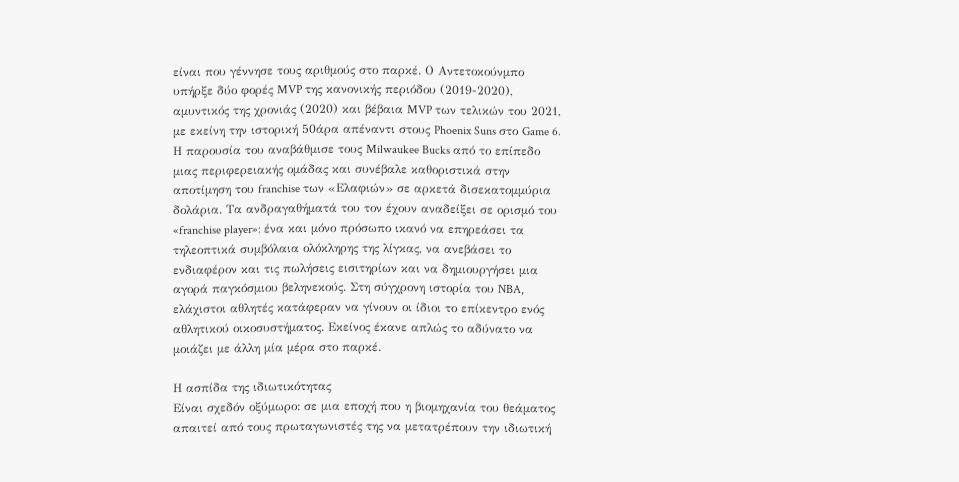είναι που γέννησε τους αριθμούς στο παρκέ. Ο Αντετοκούνμπο υπήρξε δύο φορές MVP της κανονικής περιόδου (2019-2020), αμυντικός της χρονιάς (2020) και βέβαια MVP των τελικών του 2021, με εκείνη την ιστορική 50άρα απέναντι στους Phoenix Suns στο Game 6.
Η παρουσία του αναβάθμισε τους Milwaukee Bucks από το επίπεδο μιας περιφερειακής ομάδας και συνέβαλε καθοριστικά στην αποτίμηση του franchise των «Ελαφιών» σε αρκετά δισεκατομμύρια δολάρια. Τα ανδραγαθήματά του τον έχουν αναδείξει σε ορισμό του «franchise player»: ένα και μόνο πρόσωπο ικανό να επηρεάσει τα τηλεοπτικά συμβόλαια ολόκληρης της λίγκας, να ανεβάσει το ενδιαφέρον και τις πωλήσεις εισιτηρίων και να δημιουργήσει μια αγορά παγκόσμιου βεληνεκούς. Στη σύγχρονη ιστορία του NBA, ελάχιστοι αθλητές κατάφεραν να γίνουν οι ίδιοι το επίκεντρο ενός αθλητικού οικοσυστήματος. Εκείνος έκανε απλώς το αδύνατο να μοιάζει με άλλη μία μέρα στο παρκέ.

Η ασπίδα της ιδιωτικότητας
Είναι σχεδόν οξύμωρο: σε μια εποχή που η βιομηχανία του θεάματος απαιτεί από τους πρωταγωνιστές της να μετατρέπουν την ιδιωτική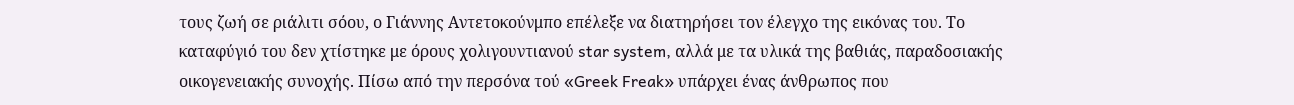τους ζωή σε ριάλιτι σόου, ο Γιάννης Αντετοκούνμπο επέλεξε να διατηρήσει τον έλεγχο της εικόνας του. Το καταφύγιό του δεν χτίστηκε με όρους χολιγουντιανού star system, αλλά με τα υλικά της βαθιάς, παραδοσιακής οικογενειακής συνοχής. Πίσω από την περσόνα τού «Greek Freak» υπάρχει ένας άνθρωπος που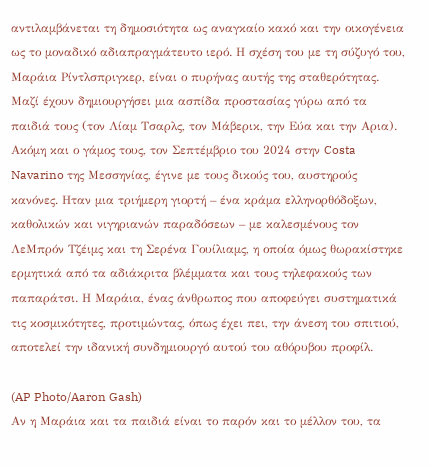αντιλαμβάνεται τη δημοσιότητα ως αναγκαίο κακό και την οικογένεια ως το μοναδικό αδιαπραγμάτευτο ιερό. Η σχέση του με τη σύζυγό του, Μαράια Ρίντλσπριγκερ, είναι ο πυρήνας αυτής της σταθερότητας. Μαζί έχουν δημιουργήσει μια ασπίδα προστασίας γύρω από τα παιδιά τους (τον Λίαμ Τσαρλς, τον Μάβερικ, την Εύα και την Αρια).
Ακόμη και ο γάμος τους, τον Σεπτέμβριο του 2024 στην Costa Navarino της Μεσσηνίας, έγινε με τους δικούς του, αυστηρούς κανόνες. Ηταν μια τριήμερη γιορτή – ένα κράμα ελληνορθόδοξων, καθολικών και νιγηριανών παραδόσεων – με καλεσμένους τον ΛεΜπρόν Τζέιμς και τη Σερένα Γουίλιαμς, η οποία όμως θωρακίστηκε ερμητικά από τα αδιάκριτα βλέμματα και τους τηλεφακούς των παπαράτσι. Η Μαράια, ένας άνθρωπος που αποφεύγει συστηματικά τις κοσμικότητες, προτιμώντας, όπως έχει πει, την άνεση του σπιτιού, αποτελεί την ιδανική συνδημιουργό αυτού του αθόρυβου προφίλ.

(AP Photo/Aaron Gash)
Αν η Μαράια και τα παιδιά είναι το παρόν και το μέλλον του, τα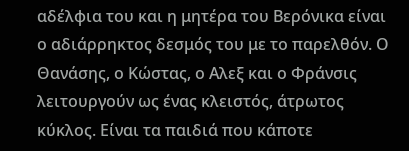αδέλφια του και η μητέρα του Βερόνικα είναι ο αδιάρρηκτος δεσμός του με το παρελθόν. Ο Θανάσης, ο Κώστας, ο Αλεξ και ο Φράνσις λειτουργούν ως ένας κλειστός, άτρωτος κύκλος. Είναι τα παιδιά που κάποτε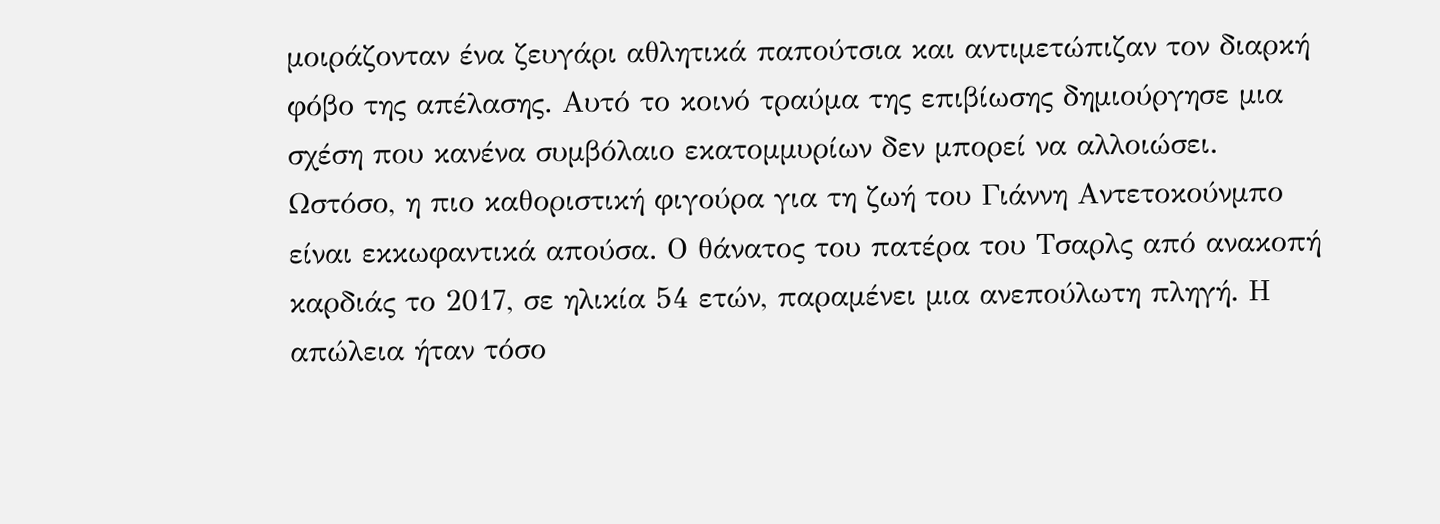μοιράζονταν ένα ζευγάρι αθλητικά παπούτσια και αντιμετώπιζαν τον διαρκή φόβο της απέλασης. Αυτό το κοινό τραύμα της επιβίωσης δημιούργησε μια σχέση που κανένα συμβόλαιο εκατομμυρίων δεν μπορεί να αλλοιώσει.
Ωστόσο, η πιο καθοριστική φιγούρα για τη ζωή του Γιάννη Αντετοκούνμπο είναι εκκωφαντικά απούσα. Ο θάνατος του πατέρα του Τσαρλς από ανακοπή καρδιάς το 2017, σε ηλικία 54 ετών, παραμένει μια ανεπούλωτη πληγή. Η απώλεια ήταν τόσο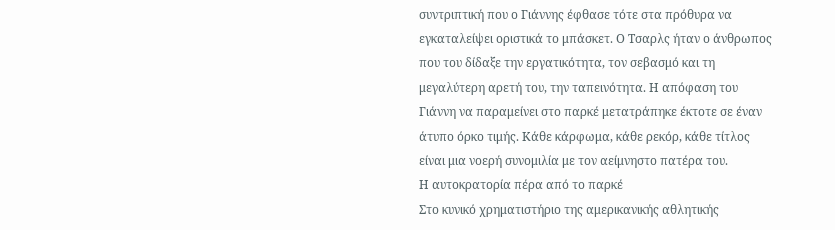συντριπτική που ο Γιάννης έφθασε τότε στα πρόθυρα να εγκαταλείψει οριστικά το μπάσκετ. Ο Τσαρλς ήταν ο άνθρωπος που του δίδαξε την εργατικότητα, τον σεβασμό και τη μεγαλύτερη αρετή του, την ταπεινότητα. Η απόφαση του Γιάννη να παραμείνει στο παρκέ μετατράπηκε έκτοτε σε έναν άτυπο όρκο τιμής. Κάθε κάρφωμα, κάθε ρεκόρ, κάθε τίτλος είναι μια νοερή συνομιλία με τον αείμνηστο πατέρα του.
Η αυτοκρατορία πέρα από το παρκέ
Στο κυνικό χρηματιστήριο της αμερικανικής αθλητικής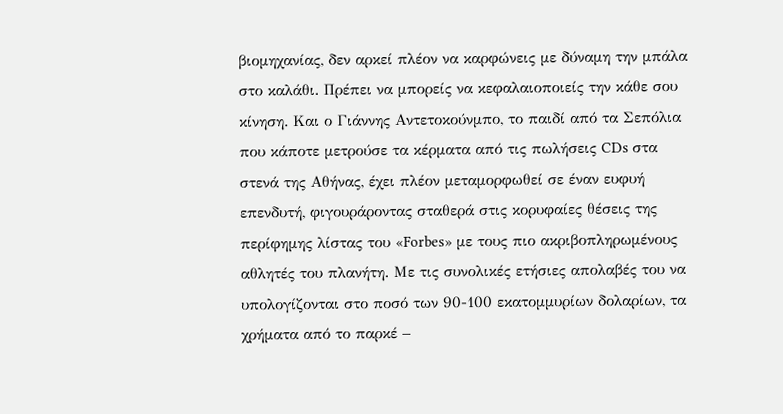βιομηχανίας, δεν αρκεί πλέον να καρφώνεις με δύναμη την μπάλα στο καλάθι. Πρέπει να μπορείς να κεφαλαιοποιείς την κάθε σου κίνηση. Και ο Γιάννης Αντετοκούνμπο, το παιδί από τα Σεπόλια που κάποτε μετρούσε τα κέρματα από τις πωλήσεις CDs στα στενά της Αθήνας, έχει πλέον μεταμορφωθεί σε έναν ευφυή επενδυτή, φιγουράροντας σταθερά στις κορυφαίες θέσεις της περίφημης λίστας του «Forbes» με τους πιο ακριβοπληρωμένους αθλητές του πλανήτη. Με τις συνολικές ετήσιες απολαβές του να υπολογίζονται στο ποσό των 90-100 εκατομμυρίων δολαρίων, τα χρήματα από το παρκέ –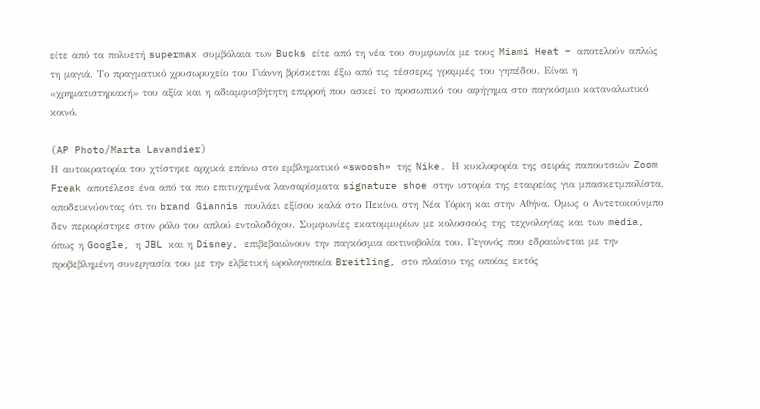είτε από τα πολυετή supermax συμβόλαια των Bucks είτε από τη νέα του συμφωνία με τους Miami Heat – αποτελούν απλώς τη μαγιά. Το πραγματικό χρυσωρυχείο του Γιάννη βρίσκεται έξω από τις τέσσερις γραμμές του γηπέδου. Είναι η «χρηματιστηριακή» του αξία και η αδιαμφισβήτητη επιρροή που ασκεί το προσωπικό του αφήγημα στο παγκόσμιο καταναλωτικό κοινό.

(AP Photo/Marta Lavandier)
Η αυτοκρατορία του χτίστηκε αρχικά επάνω στο εμβληματικό «swoosh» της Nike. Η κυκλοφορία της σειράς παπουτσιών Zoom Freak αποτέλεσε ένα από τα πιο επιτυχημένα λανσαρίσματα signature shoe στην ιστορία της εταιρείας για μπασκετμπολίστα, αποδεικνύοντας ότι το brand Giannis πουλάει εξίσου καλά στο Πεκίνο, στη Νέα Υόρκη και στην Αθήνα. Ομως ο Αντετοκούνμπο δεν περιορίστηκε στον ρόλο του απλού εντολοδόχου. Συμφωνίες εκατομμυρίων με κολοσσούς της τεχνολογίας και των media, όπως η Google, η JBL και η Disney, επιβεβαιώνουν την παγκόσμια ακτινοβολία του. Γεγονός που εδραιώνεται με την προβεβλημένη συνεργασία του με την ελβετική ωρολογοποιία Breitling, στο πλαίσιο της οποίας εκτός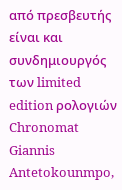από πρεσβευτής είναι και συνδημιουργός των limited edition ρολογιών Chronomat Giannis Antetokounmpo,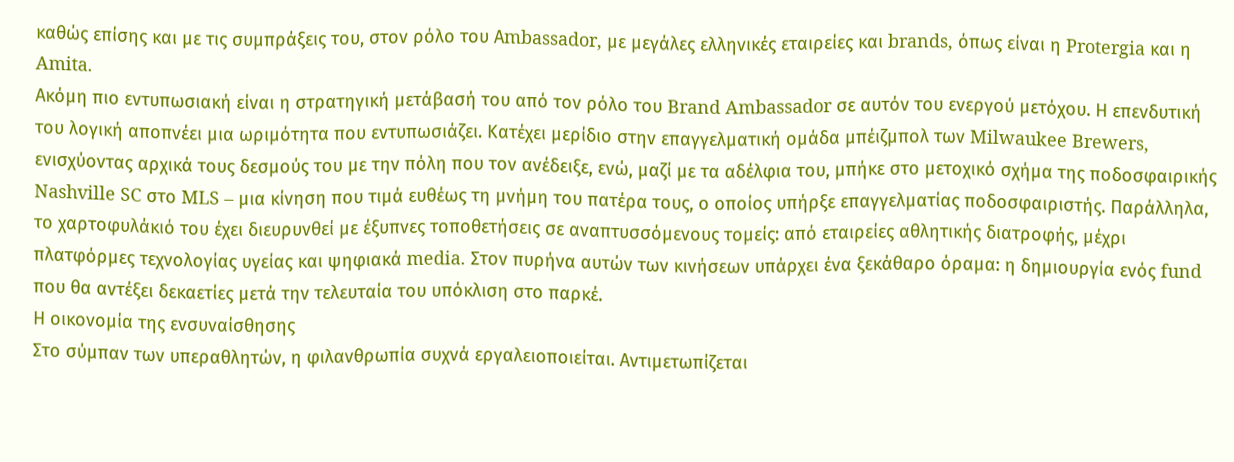καθώς επίσης και με τις συμπράξεις του, στον ρόλο του Αmbassador, με μεγάλες ελληνικές εταιρείες και brands, όπως είναι η Protergia και η Amita.
Ακόμη πιο εντυπωσιακή είναι η στρατηγική μετάβασή του από τον ρόλο του Brand Ambassador σε αυτόν του ενεργού μετόχου. Η επενδυτική του λογική αποπνέει μια ωριμότητα που εντυπωσιάζει. Κατέχει μερίδιο στην επαγγελματική ομάδα μπέιζμπολ των Milwaukee Brewers, ενισχύοντας αρχικά τους δεσμούς του με την πόλη που τον ανέδειξε, ενώ, μαζί με τα αδέλφια του, μπήκε στο μετοχικό σχήμα της ποδοσφαιρικής Nashville SC στο MLS – μια κίνηση που τιμά ευθέως τη μνήμη του πατέρα τους, ο οποίος υπήρξε επαγγελματίας ποδοσφαιριστής. Παράλληλα, το χαρτοφυλάκιό του έχει διευρυνθεί με έξυπνες τοποθετήσεις σε αναπτυσσόμενους τομείς: από εταιρείες αθλητικής διατροφής, μέχρι πλατφόρμες τεχνολογίας υγείας και ψηφιακά media. Στον πυρήνα αυτών των κινήσεων υπάρχει ένα ξεκάθαρο όραμα: η δημιουργία ενός fund που θα αντέξει δεκαετίες μετά την τελευταία του υπόκλιση στο παρκέ.
Η οικονομία της ενσυναίσθησης
Στο σύμπαν των υπεραθλητών, η φιλανθρωπία συχνά εργαλειοποιείται. Αντιμετωπίζεται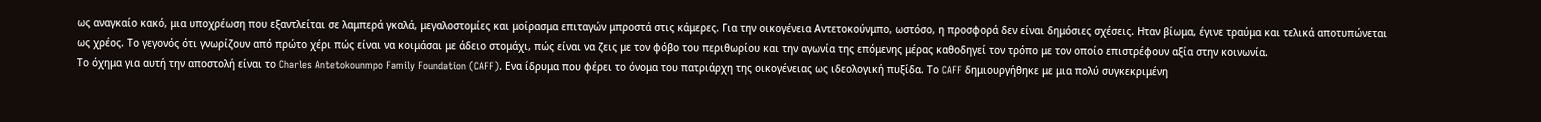ως αναγκαίο κακό, μια υποχρέωση που εξαντλείται σε λαμπερά γκαλά, μεγαλοστομίες και μοίρασμα επιταγών μπροστά στις κάμερες. Για την οικογένεια Αντετοκούνμπο, ωστόσο, η προσφορά δεν είναι δημόσιες σχέσεις. Ηταν βίωμα, έγινε τραύμα και τελικά αποτυπώνεται ως χρέος. Το γεγονός ότι γνωρίζουν από πρώτο χέρι πώς είναι να κοιμάσαι με άδειο στομάχι, πώς είναι να ζεις με τον φόβο του περιθωρίου και την αγωνία της επόμενης μέρας καθοδηγεί τον τρόπο με τον οποίο επιστρέφουν αξία στην κοινωνία.
Το όχημα για αυτή την αποστολή είναι το Charles Antetokounmpo Family Foundation (CAFF). Ενα ίδρυμα που φέρει το όνομα του πατριάρχη της οικογένειας ως ιδεολογική πυξίδα. Το CAFF δημιουργήθηκε με μια πολύ συγκεκριμένη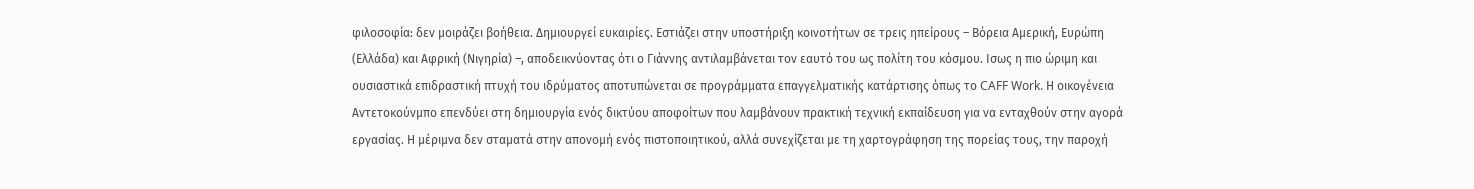φιλοσοφία: δεν μοιράζει βοήθεια. Δημιουργεί ευκαιρίες. Εστιάζει στην υποστήριξη κοινοτήτων σε τρεις ηπείρους – Βόρεια Αμερική, Ευρώπη (Ελλάδα) και Αφρική (Νιγηρία) –, αποδεικνύοντας ότι ο Γιάννης αντιλαμβάνεται τον εαυτό του ως πολίτη του κόσμου. Ισως η πιο ώριμη και ουσιαστικά επιδραστική πτυχή του ιδρύματος αποτυπώνεται σε προγράμματα επαγγελματικής κατάρτισης όπως το CAFF Work. Η οικογένεια Αντετοκούνμπο επενδύει στη δημιουργία ενός δικτύου αποφοίτων που λαμβάνουν πρακτική τεχνική εκπαίδευση για να ενταχθούν στην αγορά εργασίας. Η μέριμνα δεν σταματά στην απονομή ενός πιστοποιητικού, αλλά συνεχίζεται με τη χαρτογράφηση της πορείας τους, την παροχή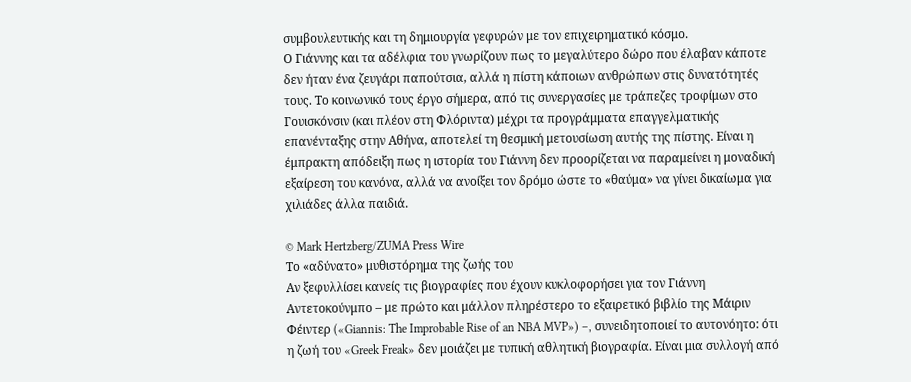συμβουλευτικής και τη δημιουργία γεφυρών με τον επιχειρηματικό κόσμο.
Ο Γιάννης και τα αδέλφια του γνωρίζουν πως το μεγαλύτερο δώρο που έλαβαν κάποτε δεν ήταν ένα ζευγάρι παπούτσια, αλλά η πίστη κάποιων ανθρώπων στις δυνατότητές τους. Το κοινωνικό τους έργο σήμερα, από τις συνεργασίες με τράπεζες τροφίμων στο Γουισκόνσιν (και πλέον στη Φλόριντα) μέχρι τα προγράμματα επαγγελματικής επανένταξης στην Αθήνα, αποτελεί τη θεσμική μετουσίωση αυτής της πίστης. Είναι η έμπρακτη απόδειξη πως η ιστορία του Γιάννη δεν προορίζεται να παραμείνει η μοναδική εξαίρεση του κανόνα, αλλά να ανοίξει τον δρόμο ώστε το «θαύμα» να γίνει δικαίωμα για χιλιάδες άλλα παιδιά.

© Mark Hertzberg/ZUMA Press Wire
Το «αδύνατο» μυθιστόρημα της ζωής του
Αν ξεφυλλίσει κανείς τις βιογραφίες που έχουν κυκλοφορήσει για τον Γιάννη Αντετοκούνμπο – με πρώτο και μάλλον πληρέστερο το εξαιρετικό βιβλίο της Μάιριν Φέιντερ («Giannis: The Improbable Rise of an NBA MVP») –, συνειδητοποιεί το αυτονόητο: ότι η ζωή του «Greek Freak» δεν μοιάζει με τυπική αθλητική βιογραφία. Είναι μια συλλογή από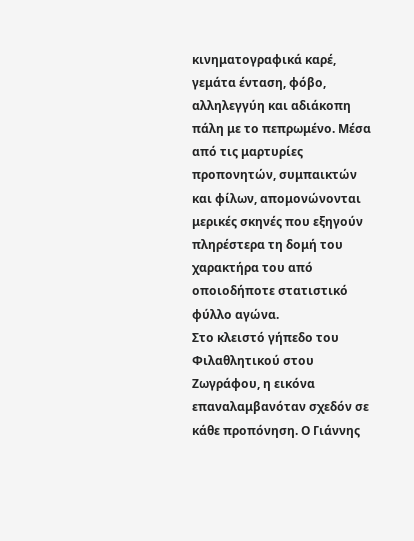κινηματογραφικά καρέ, γεμάτα ένταση, φόβο, αλληλεγγύη και αδιάκοπη πάλη με το πεπρωμένο. Μέσα από τις μαρτυρίες προπονητών, συμπαικτών και φίλων, απομονώνονται μερικές σκηνές που εξηγούν πληρέστερα τη δομή του χαρακτήρα του από οποιοδήποτε στατιστικό φύλλο αγώνα.
Στο κλειστό γήπεδο του Φιλαθλητικού στου Ζωγράφου, η εικόνα επαναλαμβανόταν σχεδόν σε κάθε προπόνηση. Ο Γιάννης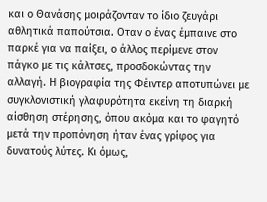και ο Θανάσης μοιράζονταν το ίδιο ζευγάρι αθλητικά παπούτσια. Οταν ο ένας έμπαινε στο παρκέ για να παίξει, ο άλλος περίμενε στον πάγκο με τις κάλτσες, προσδοκώντας την αλλαγή. Η βιογραφία της Φέιντερ αποτυπώνει με συγκλονιστική γλαφυρότητα εκείνη τη διαρκή αίσθηση στέρησης, όπου ακόμα και το φαγητό μετά την προπόνηση ήταν ένας γρίφος για δυνατούς λύτες. Κι όμως,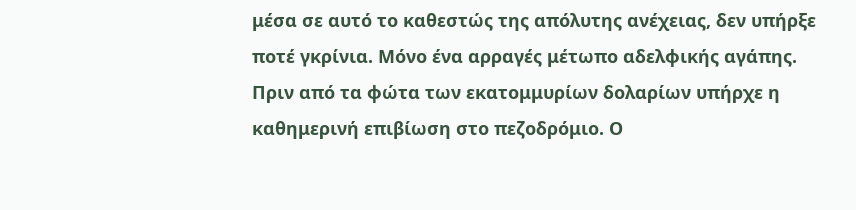μέσα σε αυτό το καθεστώς της απόλυτης ανέχειας, δεν υπήρξε ποτέ γκρίνια. Μόνο ένα αρραγές μέτωπο αδελφικής αγάπης.
Πριν από τα φώτα των εκατομμυρίων δολαρίων υπήρχε η καθημερινή επιβίωση στο πεζοδρόμιο. Ο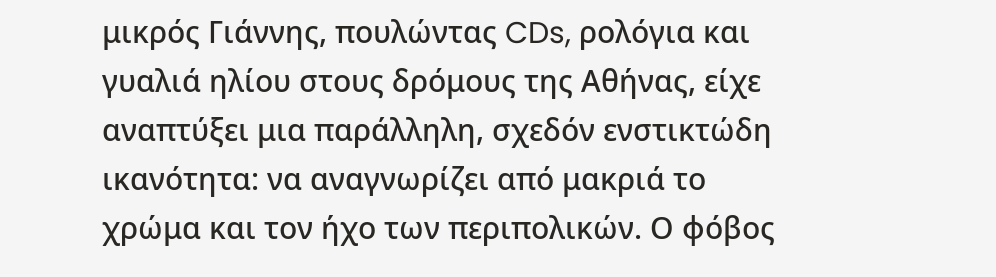μικρός Γιάννης, πουλώντας CDs, ρολόγια και γυαλιά ηλίου στους δρόμους της Αθήνας, είχε αναπτύξει μια παράλληλη, σχεδόν ενστικτώδη ικανότητα: να αναγνωρίζει από μακριά το χρώμα και τον ήχο των περιπολικών. Ο φόβος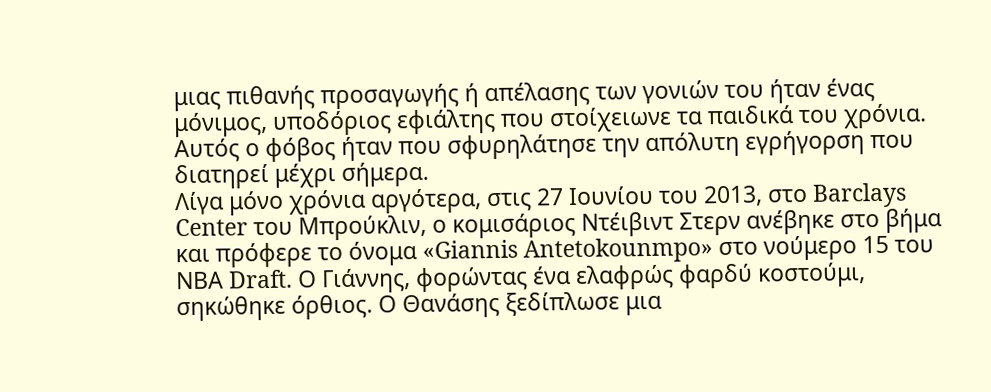μιας πιθανής προσαγωγής ή απέλασης των γονιών του ήταν ένας μόνιμος, υποδόριος εφιάλτης που στοίχειωνε τα παιδικά του χρόνια. Αυτός ο φόβος ήταν που σφυρηλάτησε την απόλυτη εγρήγορση που διατηρεί μέχρι σήμερα.
Λίγα μόνο χρόνια αργότερα, στις 27 Ιουνίου του 2013, στο Barclays Center του Μπρούκλιν, ο κομισάριος Ντέιβιντ Στερν ανέβηκε στο βήμα και πρόφερε το όνομα «Giannis Antetokounmpo» στο νούμερο 15 του ΝΒΑ Draft. Ο Γιάννης, φορώντας ένα ελαφρώς φαρδύ κοστούμι, σηκώθηκε όρθιος. Ο Θανάσης ξεδίπλωσε μια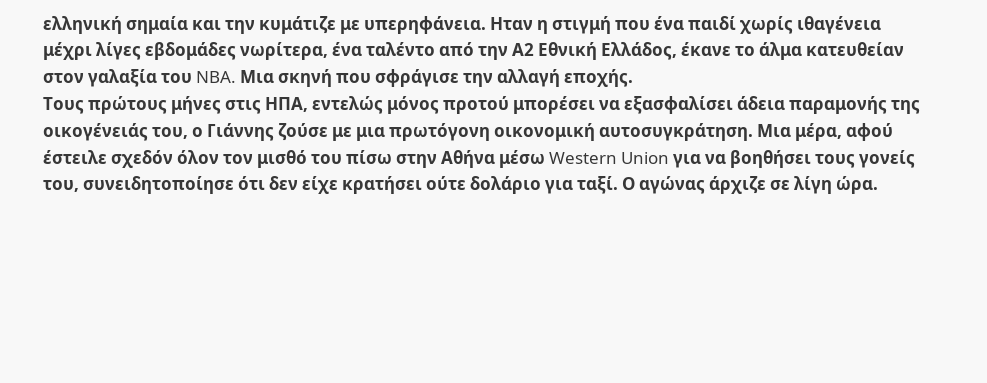ελληνική σημαία και την κυμάτιζε με υπερηφάνεια. Ηταν η στιγμή που ένα παιδί χωρίς ιθαγένεια μέχρι λίγες εβδομάδες νωρίτερα, ένα ταλέντο από την Α2 Εθνική Ελλάδος, έκανε το άλμα κατευθείαν στον γαλαξία του NBA. Μια σκηνή που σφράγισε την αλλαγή εποχής.
Τους πρώτους μήνες στις ΗΠΑ, εντελώς μόνος προτού μπορέσει να εξασφαλίσει άδεια παραμονής της οικογένειάς του, ο Γιάννης ζούσε με μια πρωτόγονη οικονομική αυτοσυγκράτηση. Μια μέρα, αφού έστειλε σχεδόν όλον τον μισθό του πίσω στην Αθήνα μέσω Western Union για να βοηθήσει τους γονείς του, συνειδητοποίησε ότι δεν είχε κρατήσει ούτε δολάριο για ταξί. Ο αγώνας άρχιζε σε λίγη ώρα.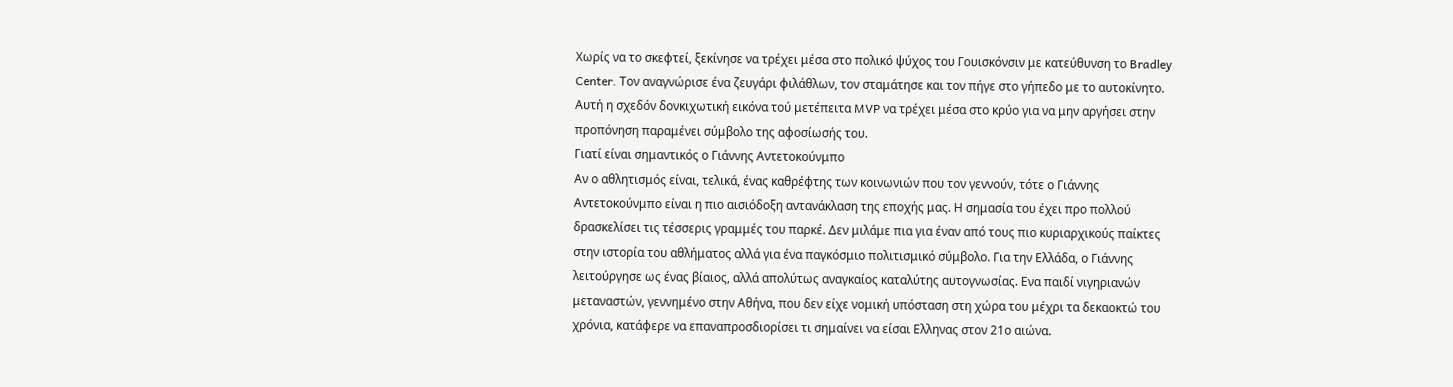Χωρίς να το σκεφτεί, ξεκίνησε να τρέχει μέσα στο πολικό ψύχος του Γουισκόνσιν με κατεύθυνση το Bradley Center. Τον αναγνώρισε ένα ζευγάρι φιλάθλων, τον σταμάτησε και τον πήγε στο γήπεδο με το αυτοκίνητο. Αυτή η σχεδόν δονκιχωτική εικόνα τού μετέπειτα MVP να τρέχει μέσα στο κρύο για να μην αργήσει στην προπόνηση παραμένει σύμβολο της αφοσίωσής του.
Γιατί είναι σημαντικός ο Γιάννης Αντετοκούνμπο
Αν ο αθλητισμός είναι, τελικά, ένας καθρέφτης των κοινωνιών που τον γεννούν, τότε ο Γιάννης Αντετοκούνμπο είναι η πιο αισιόδοξη αντανάκλαση της εποχής μας. Η σημασία του έχει προ πολλού δρασκελίσει τις τέσσερις γραμμές του παρκέ. Δεν μιλάμε πια για έναν από τους πιο κυριαρχικούς παίκτες στην ιστορία του αθλήματος αλλά για ένα παγκόσμιο πολιτισμικό σύμβολο. Για την Ελλάδα, ο Γιάννης λειτούργησε ως ένας βίαιος, αλλά απολύτως αναγκαίος καταλύτης αυτογνωσίας. Ενα παιδί νιγηριανών μεταναστών, γεννημένο στην Αθήνα, που δεν είχε νομική υπόσταση στη χώρα του μέχρι τα δεκαοκτώ του χρόνια, κατάφερε να επαναπροσδιορίσει τι σημαίνει να είσαι Ελληνας στον 21ο αιώνα.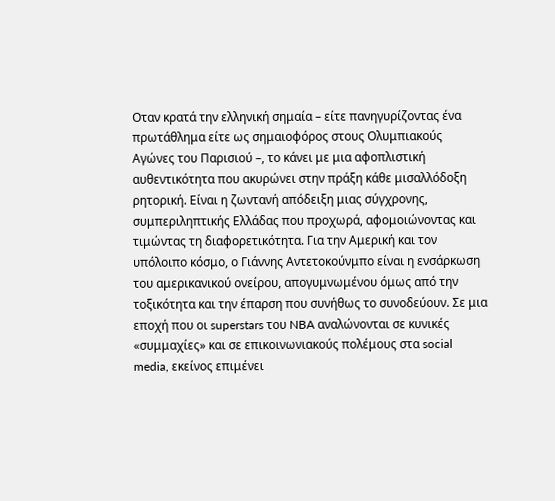Οταν κρατά την ελληνική σημαία – είτε πανηγυρίζοντας ένα πρωτάθλημα είτε ως σημαιοφόρος στους Ολυμπιακούς Αγώνες του Παρισιού –, το κάνει με μια αφοπλιστική αυθεντικότητα που ακυρώνει στην πράξη κάθε μισαλλόδοξη ρητορική. Είναι η ζωντανή απόδειξη μιας σύγχρονης, συμπεριληπτικής Ελλάδας που προχωρά, αφομοιώνοντας και τιμώντας τη διαφορετικότητα. Για την Αμερική και τον υπόλοιπο κόσμο, ο Γιάννης Αντετοκούνμπο είναι η ενσάρκωση του αμερικανικού ονείρου, απογυμνωμένου όμως από την τοξικότητα και την έπαρση που συνήθως το συνοδεύουν. Σε μια εποχή που οι superstars του NBA αναλώνονται σε κυνικές «συμμαχίες» και σε επικοινωνιακούς πολέμους στα social media, εκείνος επιμένει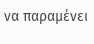να παραμένει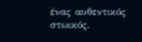ένας αυθεντικός στωικός.